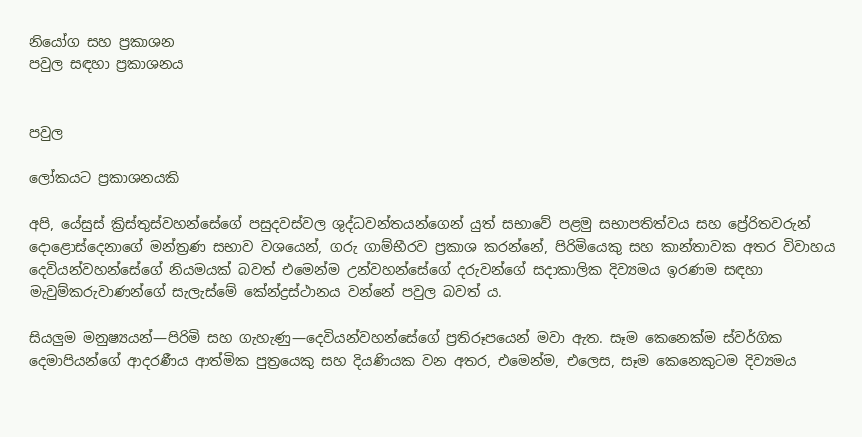නියෝග සහ ප්‍රකාශන
පවුල සඳහා ප්‍රකාශනය


පවුල

ලෝකයට ප්‍රකාශනයකි

අපි, යේසුස් ක්‍රිස්තුස්වහන්සේගේ පසුදවස්වල ශුද්ධවන්තයන්ගෙන් යුත් සභාවේ පළමු සභාපතිත්වය සහ ප්‍රේරිතවරුන් දොළොස්දෙනාගේ මන්ත්‍රණ සභාව වශයෙන්, ගරු ගාම්භීරව ප්‍රකාශ කරන්නේ, පිරිමියෙකු සහ කාන්තාවක අතර විවාහය දෙවියන්වහන්සේගේ නියමයක් බවත් එමෙන්ම උන්වහන්සේගේ දරුවන්ගේ සදාකාලික දිව්‍යමය ඉරණම සඳහා මැවුම්කරුවාණන්ගේ සැලැස්මේ කේන්ද්‍රස්ථානය වන්නේ පවුල බවත් ය.

සියලුම මනුෂ්‍යයන්—පිරිමි සහ ගැහැණු—දෙවියන්වහන්සේගේ ප්‍රතිරූපයෙන් මවා ඇත. සෑම කෙනෙක්ම ස්වර්ගික දෙමාපියන්ගේ ආදරණීය ආත්මික පුත්‍රයෙකු සහ දියණියක වන අතර, එමෙන්ම, එලෙස, සෑම කෙනෙකුටම දිව්‍යමය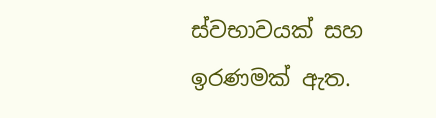ස්වභාවයක් සහ ඉරණමක් ඇත.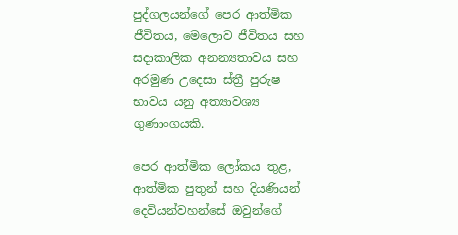පුද්ගලයන්ගේ පෙර ආත්මික ජීවිතය, මෙලොව ජීවිතය සහ සදාකාලික අනන්‍යතාවය සහ අරමුණ උදෙසා ස්ත්‍රී පුරුෂ භාවය යනු අත්‍යාවශ්‍ය ගුණාංගයකි.

පෙර ආත්මික ලෝකය තුළ, ආත්මික පුතුන් සහ දියණියන් දෙවියන්වහන්සේ ඔවුන්ගේ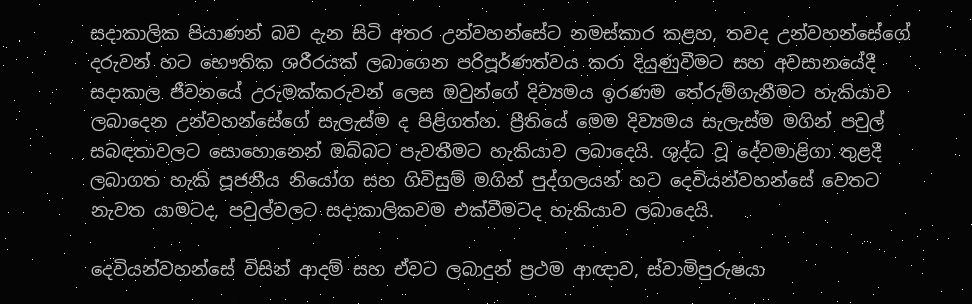සදාකාලික පියාණන් බව දැන සිටි අතර උන්වහන්සේට නමස්කාර කළහ, තවද උන්වහන්සේගේ දරුවන් හට භෞතික ශරීරයක් ලබාගෙන පරිපූර්ණත්වය කරා දියුණුවීමට සහ අවසානයේදී සදාකාල ජීවනයේ උරුමක්කරුවන් ලෙස ඔවුන්ගේ දිව්‍යමය ඉරණම තේරුම්ගැනීමට හැකියාව ලබාදෙන උන්වහන්සේගේ සැලැස්ම ද පිළිගත්හ. ප්‍රීතියේ මෙම දිව්‍යමය සැලැස්ම මගින් පවුල් සබඳතාවලට සොහොනෙන් ඔබ්බට පැවතීමට හැකියාව ලබාදෙයි. ශුද්ධ වූ දේවමාළිගා තුළදී ලබාගත හැකි පූජනීය නියෝග සහ ගිවිසුම් මගින් පුද්ගලයන් හට දෙවියන්වහන්සේ වෙතට නැවත යාමටද, පවුල්වලට සදාකාලිකවම එක්වීමටද හැකියාව ලබාදෙයි.

දෙවියන්වහන්සේ විසින් ආදම් සහ ඒවට ලබාදුන් ප්‍රථම ආඥාව, ස්වාමිපුරුෂයා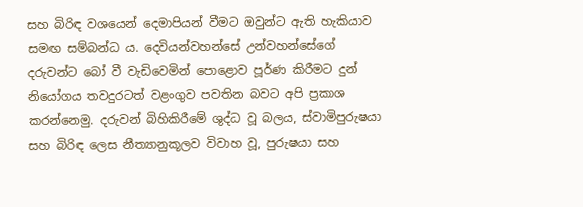සහ බිරිඳ වශයෙන් දෙමාපියන් වීමට ඔවුන්ට ඇති හැකියාව සමඟ සම්බන්ධ ය. දෙවියන්වහන්සේ උන්වහන්සේගේ දරුවන්ට බෝ වී වැඩිවෙමින් පොළොව පූර්ණ කිරීමට දුන් නියෝගය තවදුරටත් වළංගුව පවතින බවට අපි ප්‍රකාශ කරන්නෙමු. දරුවන් බිහිකිරීමේ ශුද්ධ වූ බලය, ස්වාමිපුරුෂයා සහ බිරිඳ ලෙස නීත්‍යානුකූලව විවාහ වූ, පුරුෂයා සහ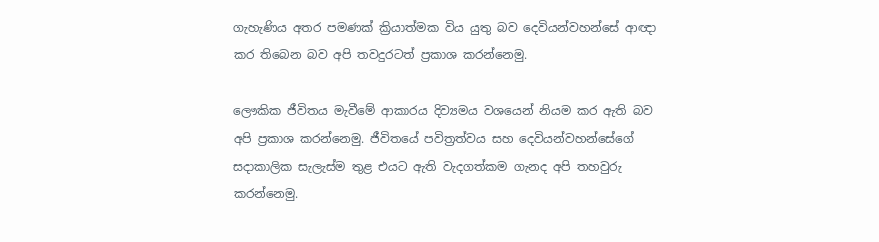ගැහැණිය අතර පමණක් ක්‍රියාත්මක විය යුතු බව දෙවියන්වහන්සේ ආඥා කර තිබෙන බව අපි තවදුරටත් ප්‍රකාශ කරන්නෙමු.

ලෞකික ජීවිතය මැවීමේ ආකාරය දිව්‍යමය වශයෙන් නියම කර ඇති බව අපි ප්‍රකාශ කරන්නෙමු. ජීවිතයේ පවිත්‍රත්වය සහ දෙවියන්වහන්සේගේ සදාකාලික සැලැස්ම තුළ එයට ඇති වැදගත්කම ගැනද අපි තහවුරු කරන්නෙමු.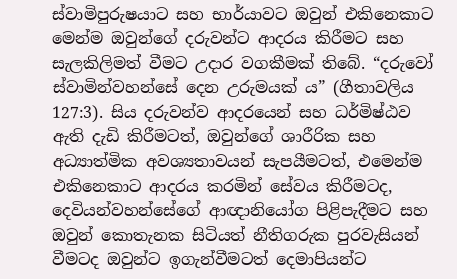ස්වාමිපුරුෂයාට සහ භාර්යාවට ඔවුන් එකිනෙකාට මෙන්ම ඔවුන්ගේ දරුවන්ට ආදරය කිරීමට සහ සැලකිලිමත් වීමට උදාර වගකීමක් තිබේ. “දරුවෝ ස්වාමින්වහන්සේ දෙන උරුමයක් ය” (ගීතාවලිය 127:3). සිය දරුවන්ව ආදරයෙන් සහ ධර්මිෂ්ඨව ඇති දැඩි කිරීමටත්, ඔවුන්ගේ ශාරීරික සහ අධ්‍යාත්මික අවශ්‍යතාවයන් සැපයීමටත්, එමෙන්ම එකිනෙකාට ආදරය කරමින් සේවය කිරීමටද, දෙවියන්වහන්සේගේ ආඥානියෝග පිළිපැදීමට සහ ඔවුන් කොතැනක සිටියත් නීතිගරුක පුරවැසියන් වීමටද ඔවුන්ට ඉගැන්වීමටත් දෙමාපියන්ට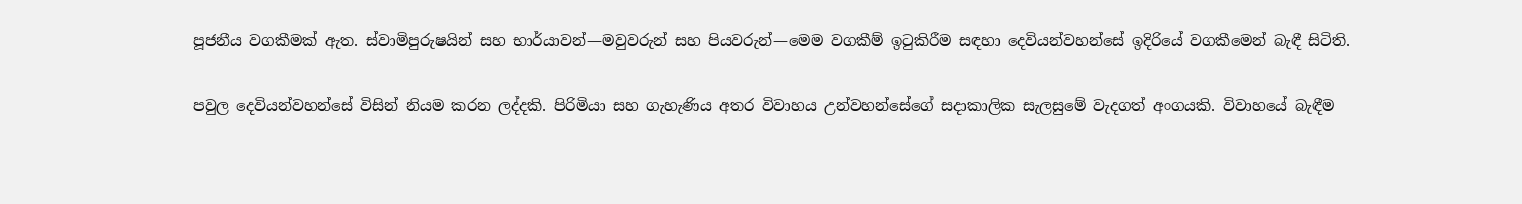පූජනීය වගකීමක් ඇත. ස්වාමිපුරුෂයින් සහ භාර්යාවන්—මවුවරුන් සහ පියවරුන්—මෙම වගකීම් ඉටුකිරීම සඳහා දෙවියන්වහන්සේ ඉදිරියේ වගකීමෙන් බැඳී සිටිති.

පවුල දෙවියන්වහන්සේ විසින් නියම කරන ලද්දකි. පිරිමියා සහ ගැහැණිය අතර විවාහය උන්වහන්සේගේ සදාකාලික සැලසුමේ වැදගත් අංගයකි. විවාහයේ බැඳීම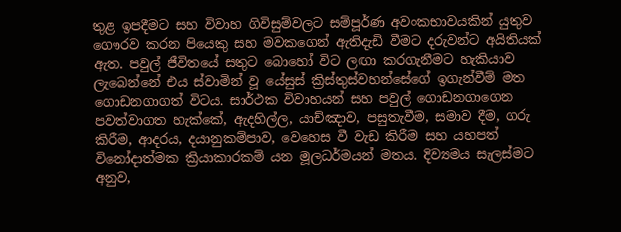තුළ ඉපදීමට සහ විවාහ ගිවිසුම්වලට සම්පූර්ණ අවංකභාවයකින් යුතුව ගෞරව කරන පියෙකු සහ මවකගෙන් ඇතිදැඩි වීමට දරුවන්ට අයිතියක් ඇත. පවුල් ජීවිතයේ සතුට බොහෝ විට ලඟා කරගැනීමට හැකියාව ලැබෙන්නේ එය ස්වාමින් වූ යේසුස් ක්‍රිස්තුස්වහන්සේගේ ඉගැන්වීම් මත ගොඩනගාගත් විටය. සාර්ථක විවාහයන් සහ පවුල් ගොඩනගාගෙන පවත්වාගත හැක්කේ, ඇදහිල්ල, යාච්ඤාව, පසුතැවීම, සමාව දීම, ගරු කිරීම, ආදරය, දයානුකම්පාව, වෙහෙස වී වැඩ කිරීම සහ යහපත් විනෝදාත්මක ක්‍රියාකාරකම් යන මූලධර්මයන් මතය. දිව්‍යමය සැලස්මට අනුව,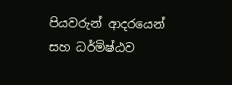පියවරුන් ආදරයෙන් සහ ධර්මිෂ්ඨව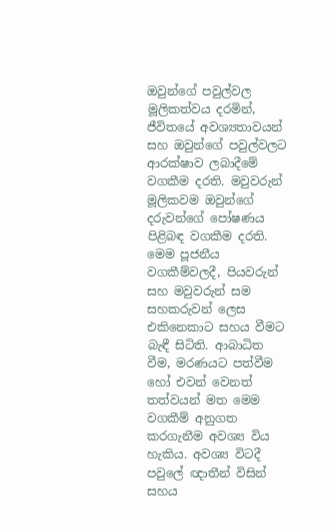ඔවුන්ගේ පවුල්වල මූලිකත්වය දරමින්, ජීවිතයේ අවශ්‍යතාවයන් සහ ඔවුන්ගේ පවුල්වලට ආරක්ෂාව ලබාදීමේ වගකීම දරති. මවුවරුන් මූලිකවම ඔවුන්ගේ දරුවන්ගේ පෝෂණය පිළිබඳ වගකීම දරති. මෙම පූජනීය වගකීම්වලදී, පියවරුන් සහ මවුවරුන් සම සහකරුවන් ලෙස එකිනෙකාට සහය වීමට බැඳී සිටිති. ආබාධිත වීම, මරණයට පත්වීම හෝ එවන් වෙනත් තත්වයන් මත මෙම වගකීම් අනුගත කරගැනීම අවශ්‍ය විය හැකිය. අවශ්‍ය විටදී පවුලේ ඥාතීන් විසින් සහය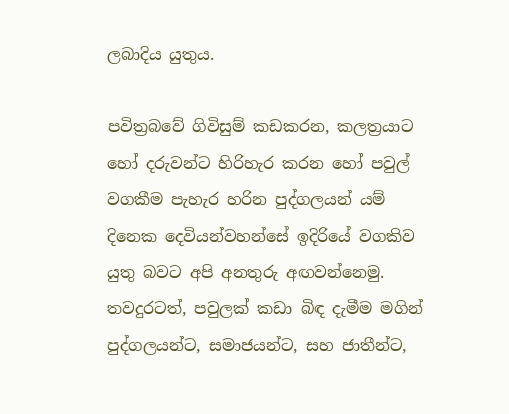ලබාදිය යුතුය.

පවිත්‍රබවේ ගිවිසුම් කඩකරන, කලත්‍රයාට හෝ දරුවන්ට හිරිහැර කරන හෝ පවුල් වගකීම පැහැර හරින පුද්ගලයන් යම් දිනෙක දෙවියන්වහන්සේ ඉදිරියේ වගකිව යුතු බවට අපි අනතුරු අඟවන්නෙමු. තවදුරටත්, පවුලක් කඩා බිඳ දැමීම මගින් පුද්ගලයන්ට, සමාජයන්ට, සහ ජාතීන්ට,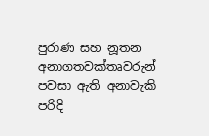පුරාණ සහ නූතන අනාගතවක්තෘවරුන් පවසා ඇති අනාවැකි පරිදි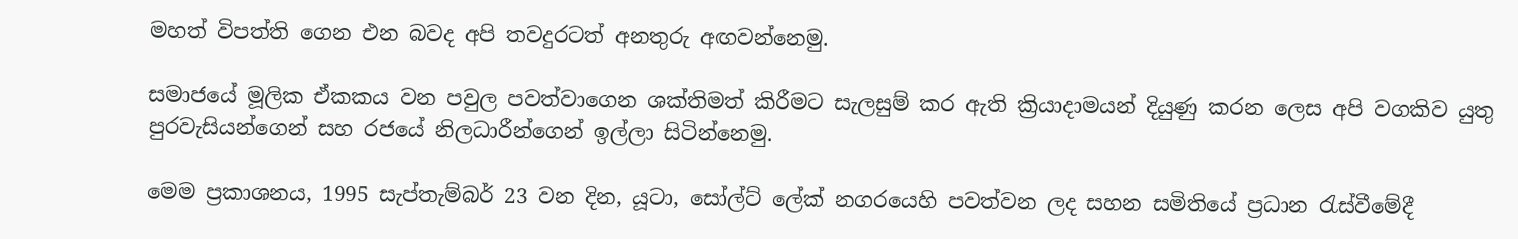මහත් විපත්ති ගෙන එන බවද අපි තවදුරටත් අනතුරු අඟවන්නෙමු.

සමාජයේ මූලික ඒකකය වන පවුල පවත්වාගෙන ශක්තිමත් කිරීමට සැලසුම් කර ඇති ක්‍රියාදාමයන් දියුණු කරන ලෙස අපි වගකිව යුතු පුරවැසියන්ගෙන් සහ රජයේ නිලධාරීන්ගෙන් ඉල්ලා සිටින්නෙමු.

මෙම ප්‍රකාශනය, 1995 සැප්තැම්බර් 23 වන දින, යූටා, සෝල්ට් ලේක් නගරයෙහි පවත්වන ලද සහන සමිතියේ ප්‍රධාන රැස්වීමේදී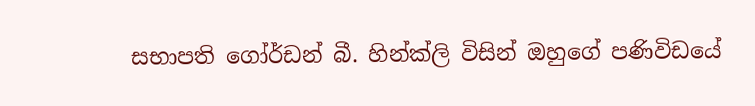සභාපති ගෝර්ඩන් බී. හින්ක්ලි විසින් ඔහුගේ පණිවිඩයේ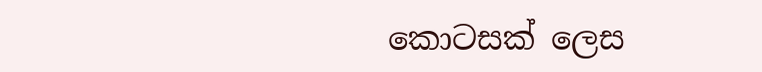කොටසක් ලෙස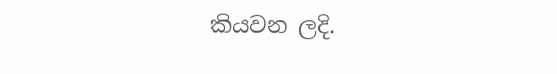කියවන ලදි.